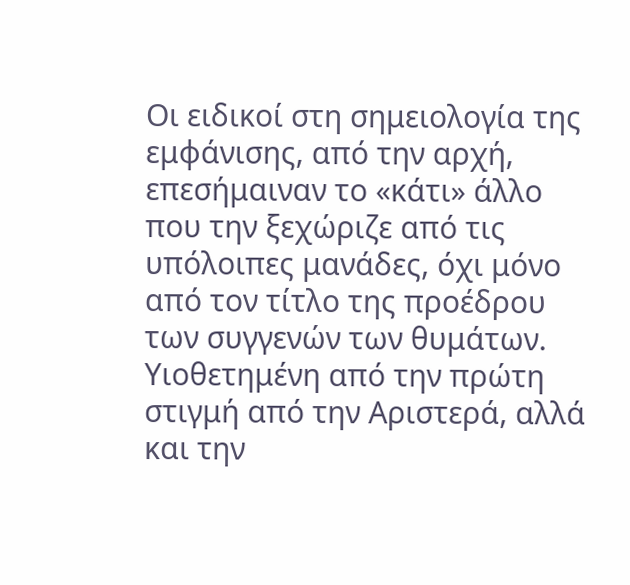Οι ειδικοί στη σημειολογία της εμφάνισης, από την αρχή, επεσήμαιναν το «κάτι» άλλο που την ξεχώριζε από τις υπόλοιπες μανάδες, όχι μόνο από τον τίτλο της προέδρου των συγγενών των θυμάτων. Υιοθετημένη από την πρώτη στιγμή από την Αριστερά, αλλά και την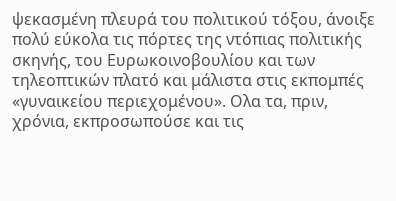ψεκασμένη πλευρά του πολιτικού τόξου, άνοιξε πολύ εύκολα τις πόρτες της ντόπιας πολιτικής σκηνής, του Ευρωκοινοβουλίου και των τηλεοπτικών πλατό και μάλιστα στις εκπομπές «γυναικείου περιεχομένου». Ολα τα, πριν, χρόνια, εκπροσωπούσε και τις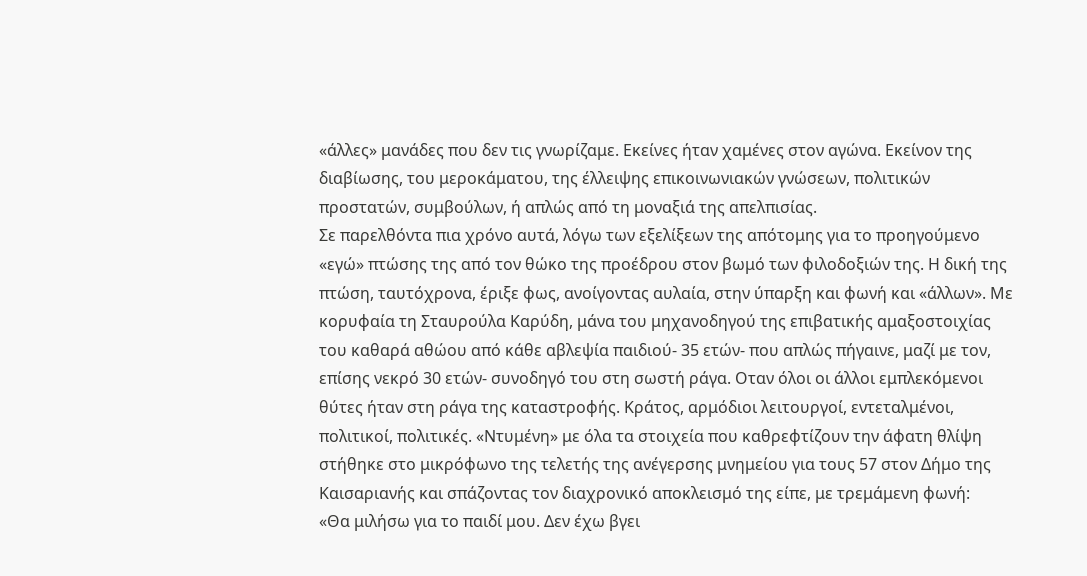«άλλες» μανάδες που δεν τις γνωρίζαμε. Εκείνες ήταν χαμένες στον αγώνα. Εκείνον της διαβίωσης, του μεροκάματου, της έλλειψης επικοινωνιακών γνώσεων, πολιτικών προστατών, συμβούλων, ή απλώς από τη μοναξιά της απελπισίας.
Σε παρελθόντα πια χρόνο αυτά, λόγω των εξελίξεων της απότομης για το προηγούμενο «εγώ» πτώσης της από τον θώκο της προέδρου στον βωμό των φιλοδοξιών της. Η δική της πτώση, ταυτόχρονα, έριξε φως, ανοίγοντας αυλαία, στην ύπαρξη και φωνή και «άλλων». Με κορυφαία τη Σταυρούλα Καρύδη, μάνα του μηχανοδηγού της επιβατικής αμαξοστοιχίας του καθαρά αθώου από κάθε αβλεψία παιδιού- 35 ετών- που απλώς πήγαινε, μαζί με τον, επίσης νεκρό 30 ετών- συνοδηγό του στη σωστή ράγα. Οταν όλοι οι άλλοι εμπλεκόμενοι θύτες ήταν στη ράγα της καταστροφής. Κράτος, αρμόδιοι λειτουργοί, εντεταλμένοι, πολιτικοί, πολιτικές. «Ντυμένη» με όλα τα στοιχεία που καθρεφτίζουν την άφατη θλίψη στήθηκε στο μικρόφωνο της τελετής της ανέγερσης μνημείου για τους 57 στον Δήμο της Καισαριανής και σπάζοντας τον διαχρονικό αποκλεισμό της είπε, με τρεμάμενη φωνή:
«Θα μιλήσω για το παιδί μου. Δεν έχω βγει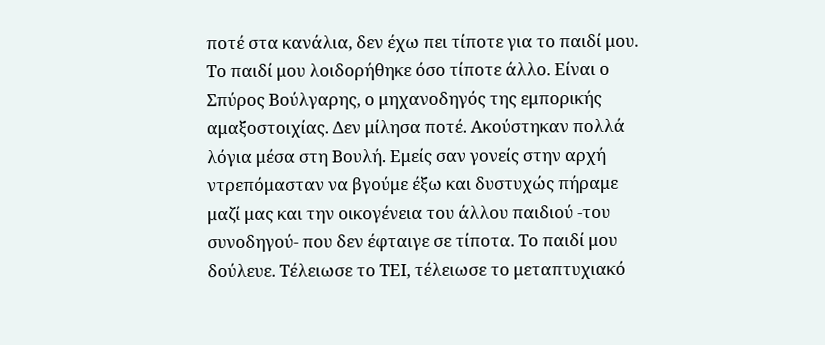ποτέ στα κανάλια, δεν έχω πει τίποτε για το παιδί μου. Το παιδί μου λοιδορήθηκε όσο τίποτε άλλο. Είναι ο Σπύρος Βούλγαρης, ο μηχανοδηγός της εμπορικής αμαξοστοιχίας. Δεν μίλησα ποτέ. Ακούστηκαν πολλά λόγια μέσα στη Βουλή. Εμείς σαν γονείς στην αρχή ντρεπόμασταν να βγούμε έξω και δυστυχώς πήραμε μαζί μας και την οικογένεια του άλλου παιδιού -του συνοδηγού- που δεν έφταιγε σε τίποτα. Το παιδί μου δούλευε. Τέλειωσε το ΤΕΙ, τέλειωσε το μεταπτυχιακό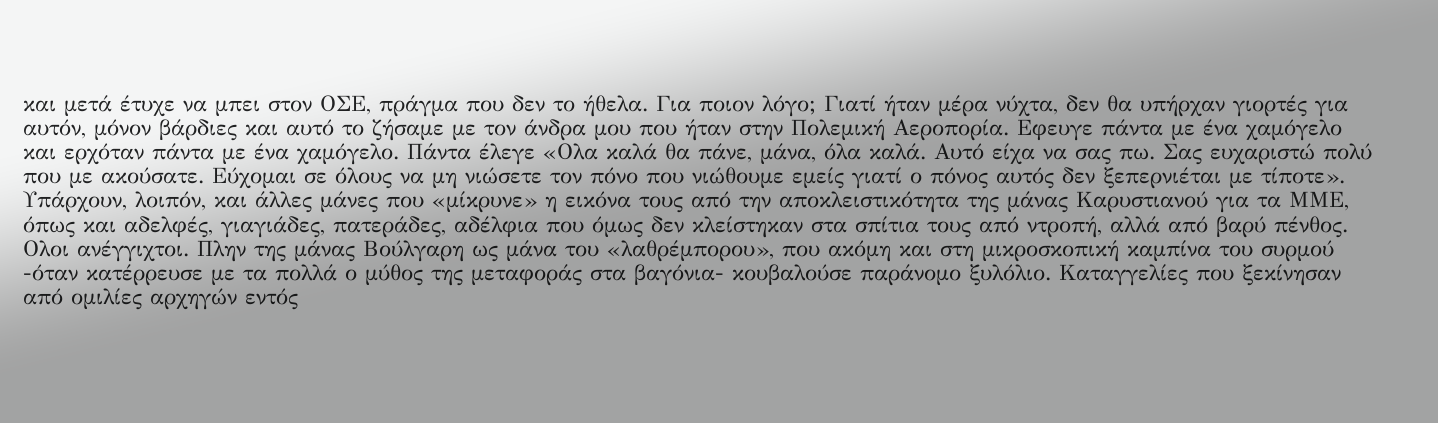και μετά έτυχε να μπει στον ΟΣΕ, πράγμα που δεν το ήθελα. Για ποιον λόγο; Γιατί ήταν μέρα νύχτα, δεν θα υπήρχαν γιορτές για αυτόν, μόνον βάρδιες και αυτό το ζήσαμε με τον άνδρα μου που ήταν στην Πολεμική Αεροπορία. Εφευγε πάντα με ένα χαμόγελο και ερχόταν πάντα με ένα χαμόγελο. Πάντα έλεγε «Ολα καλά θα πάνε, μάνα, όλα καλά. Αυτό είχα να σας πω. Σας ευχαριστώ πολύ που με ακούσατε. Εύχομαι σε όλους να μη νιώσετε τον πόνο που νιώθουμε εμείς γιατί ο πόνος αυτός δεν ξεπερνιέται με τίποτε».
Υπάρχουν, λοιπόν, και άλλες μάνες που «μίκρυνε» η εικόνα τους από την αποκλειστικότητα της μάνας Καρυστιανού για τα ΜΜΕ, όπως και αδελφές, γιαγιάδες, πατεράδες, αδέλφια που όμως δεν κλείστηκαν στα σπίτια τους από ντροπή, αλλά από βαρύ πένθος. Ολοι ανέγγιχτοι. Πλην της μάνας Βούλγαρη ως μάνα του «λαθρέμπορου», που ακόμη και στη μικροσκοπική καμπίνα του συρμού -όταν κατέρρευσε με τα πολλά ο μύθος της μεταφοράς στα βαγόνια- κουβαλούσε παράνομο ξυλόλιο. Καταγγελίες που ξεκίνησαν από ομιλίες αρχηγών εντός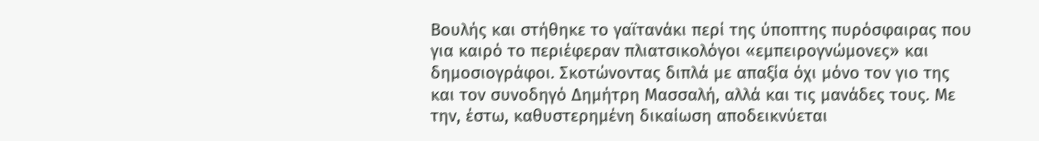Βουλής και στήθηκε το γαϊτανάκι περί της ύποπτης πυρόσφαιρας που για καιρό το περιέφεραν πλιατσικολόγοι «εμπειρογνώμονες» και δημοσιογράφοι. Σκοτώνοντας διπλά με απαξία όχι μόνο τον γιο της και τον συνοδηγό Δημήτρη Μασσαλή, αλλά και τις μανάδες τους. Με την, έστω, καθυστερημένη δικαίωση αποδεικνύεται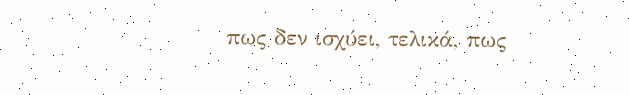πως δεν ισχύει, τελικά, πως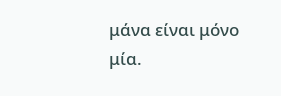μάνα είναι μόνο μία.